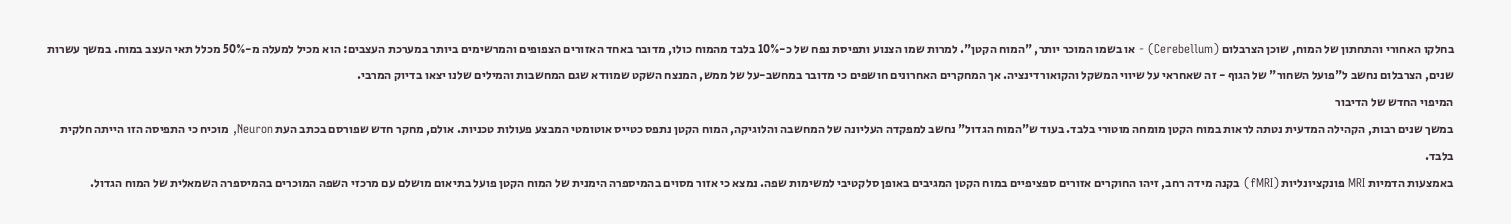בחלקו האחורי והתחתון של המוח, שוכן הצרבלום (Cerebellum) - או בשמו המוכר יותר, "המוח הקטן". למרות שמו הצנוע ותפיסת נפח של כ-10% בלבד מהמוח כולו, מדובר באחד האזורים הצפופים והמרשימים ביותר במערכת העצבים: הוא מכיל למעלה מ-50% מכלל תאי העצב במוח. במשך עשרות שנים, הצרבלום נחשב ל"פועל השחור" של הגוף - זה שאחראי על שיווי המשקל והקואורדינציה. אך המחקרים האחרונים חושפים כי מדובר במחשב-על של ממש, המנצח השקט שמוודא שגם המחשבות והמילים שלנו יצאו בדיוק המרבי.
המיפוי החדש של הדיבור
במשך שנים רבות, הקהילה המדעית נטתה לראות במוח הקטן מומחה מוטורי בלבד. בעוד ש"המוח הגדול" נחשב למפקדה העליונה של המחשבה והלוגיקה, המוח הקטן נתפס כטייס אוטומטי המבצע פעולות טכניות. אולם, מחקר חדש שפורסם בכתב העת Neuron, מוכיח כי התפיסה הזו הייתה חלקית בלבד.
באמצעות הדמיות MRI פונקציונליות (fMRI) בקנה מידה רחב, זיהו החוקרים אזורים ספציפיים במוח הקטן המגיבים באופן סלקטיבי למשימות שפה. נמצא כי אזור מסוים בהמיספרה הימנית של המוח הקטן פועל בתיאום מושלם עם מרכזי השפה המוכרים בהמיספרה השמאלית של המוח הגדול.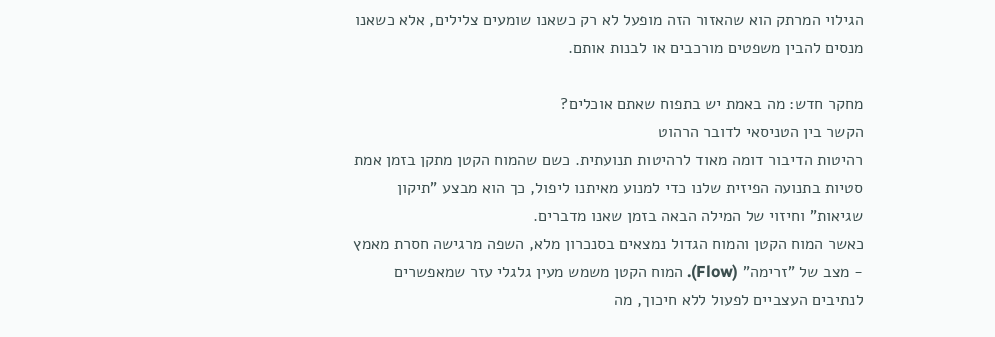הגילוי המרתק הוא שהאזור הזה מופעל לא רק כשאנו שומעים צלילים, אלא כשאנו מנסים להבין משפטים מורכבים או לבנות אותם.

מחקר חדש: מה באמת יש בתפוח שאתם אוכלים?
הקשר בין הטניסאי לדובר הרהוט
רהיטות הדיבור דומה מאוד לרהיטות תנועתית. כשם שהמוח הקטן מתקן בזמן אמת סטיות בתנועה הפיזית שלנו כדי למנוע מאיתנו ליפול, כך הוא מבצע "תיקון שגיאות" וחיזוי של המילה הבאה בזמן שאנו מדברים.
כאשר המוח הקטן והמוח הגדול נמצאים בסנכרון מלא, השפה מרגישה חסרת מאמץ - מצב של "זרימה" (Flow). המוח הקטן משמש מעין גלגלי עזר שמאפשרים לנתיבים העצביים לפעול ללא חיכוך, מה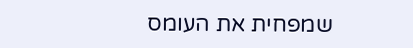שמפחית את העומס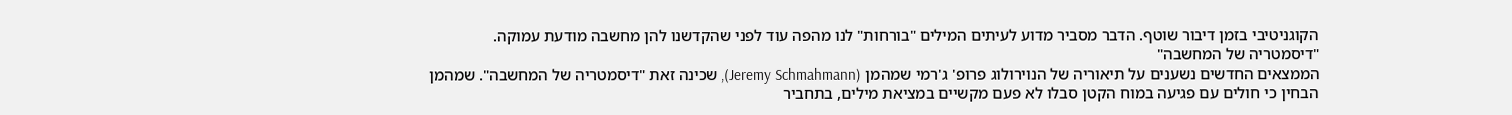הקוגניטיבי בזמן דיבור שוטף. הדבר מסביר מדוע לעיתים המילים "בורחות" לנו מהפה עוד לפני שהקדשנו להן מחשבה מודעת עמוקה.
"דיסמטריה של המחשבה"
הממצאים החדשים נשענים על תיאוריה של הנוירולוג פרופ' ג'רמי שמהמן (Jeremy Schmahmann), שכינה זאת "דיסמטריה של המחשבה". שמהמן הבחין כי חולים עם פגיעה במוח הקטן סבלו לא פעם מקשיים במציאת מילים, בתחביר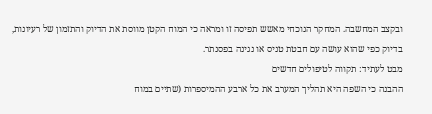ובקצב המחשבה. המחקר הנוכחי מאשש תפיסה זו ומראה כי המוח הקטן מווסת את הדיוק והתזמון של רעיונות, בדיוק כפי שהוא עושה עם חבטת טניס או נגינה בפסנתר.
מבט לעתיד: תקווה לטיפולים חדשים
ההבנה כי השפה היא תהליך המערב את כל ארבע ההמיספרות (שתיים במוח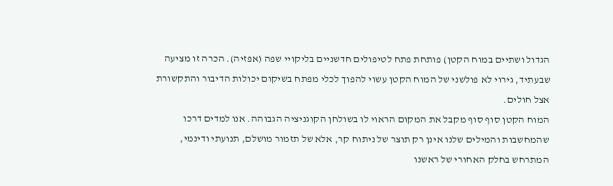הגדול ושתיים במוח הקטן) פותחת פתח לטיפולים חדשניים בליקויי שפה (אפזיה). הכרה זו מציעה שבעתיד, גירוי לא פולשני של המוח הקטן עשוי להפוך לכלי מפתח בשיקום יכולות הדיבור והתקשורת אצל חולים.
המוח הקטן סוף סוף מקבל את המקום הראוי לו בשולחן הקוגניציה הגבוהה. אנו למדים דרכו שהמחשבות והמילים שלנו אינן רק תוצר של ניתוח קר, אלא של תזמור מושלם, תנועתי ודינמי, המתרחש בחלק האחורי של ראשנו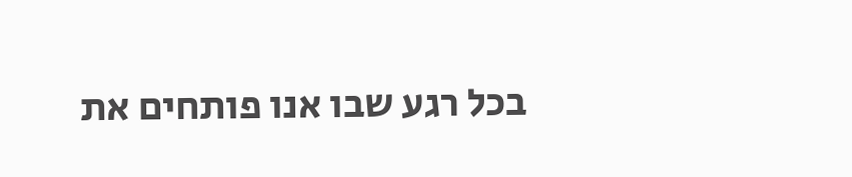בכל רגע שבו אנו פותחים את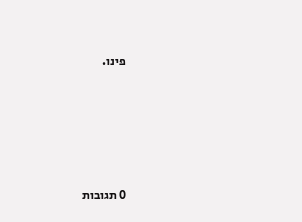פינו.






0 תגובות